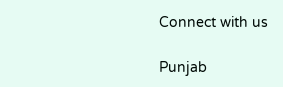Connect with us

Punjab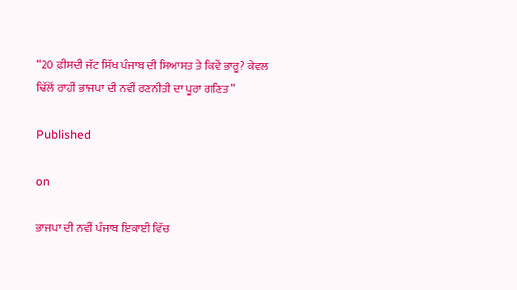“20 ਫ਼ੀਸਦੀ ਜੱਟ ਸਿੱਖ ਪੰਜਾਬ ਦੀ ਸਿਆਸਤ ਤੇ ਕਿਵੇਂ ਭਾਰੂ? ਕੇਵਲ ਢਿੱਲੋਂ ਰਾਹੀਂ ਭਾਜਪਾ ਦੀ ਨਵੀਂ ਰਣਨੀਤੀ ਦਾ ਪੂਰਾ ਗਣਿਤ”

Published

on

ਭਾਜਪਾ ਦੀ ਨਵੀਂ ਪੰਜਾਬ ਇਕਾਈ ਵਿੱਚ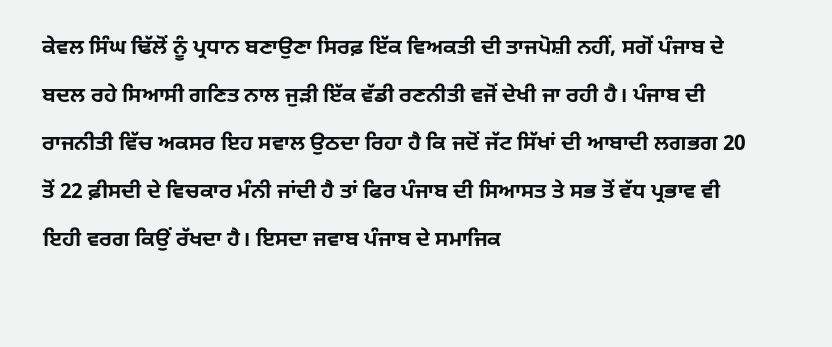ਕੇਵਲ ਸਿੰਘ ਢਿੱਲੋਂ ਨੂੰ ਪ੍ਰਧਾਨ ਬਣਾਉਣਾ ਸਿਰਫ਼ ਇੱਕ ਵਿਅਕਤੀ ਦੀ ਤਾਜਪੋਸ਼ੀ ਨਹੀਂ, ਸਗੋਂ ਪੰਜਾਬ ਦੇ ਬਦਲ ਰਹੇ ਸਿਆਸੀ ਗਣਿਤ ਨਾਲ ਜੁੜੀ ਇੱਕ ਵੱਡੀ ਰਣਨੀਤੀ ਵਜੋਂ ਦੇਖੀ ਜਾ ਰਹੀ ਹੈ। ਪੰਜਾਬ ਦੀ ਰਾਜਨੀਤੀ ਵਿੱਚ ਅਕਸਰ ਇਹ ਸਵਾਲ ਉਠਦਾ ਰਿਹਾ ਹੈ ਕਿ ਜਦੋਂ ਜੱਟ ਸਿੱਖਾਂ ਦੀ ਆਬਾਦੀ ਲਗਭਗ 20 ਤੋਂ 22 ਫ਼ੀਸਦੀ ਦੇ ਵਿਚਕਾਰ ਮੰਨੀ ਜਾਂਦੀ ਹੈ ਤਾਂ ਫਿਰ ਪੰਜਾਬ ਦੀ ਸਿਆਸਤ ਤੇ ਸਭ ਤੋਂ ਵੱਧ ਪ੍ਰਭਾਵ ਵੀ ਇਹੀ ਵਰਗ ਕਿਉਂ ਰੱਖਦਾ ਹੈ। ਇਸਦਾ ਜਵਾਬ ਪੰਜਾਬ ਦੇ ਸਮਾਜਿਕ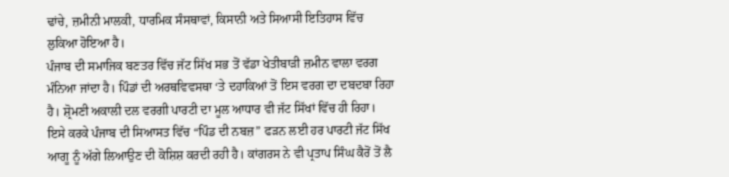ਢਾਂਚੇ, ਜ਼ਮੀਨੀ ਮਾਲਕੀ, ਧਾਰਮਿਕ ਸੰਸਥਾਵਾਂ, ਕਿਸਾਨੀ ਅਤੇ ਸਿਆਸੀ ਇਤਿਹਾਸ ਵਿੱਚ ਲੁਕਿਆ ਹੋਇਆ ਹੈ।
ਪੰਜਾਬ ਦੀ ਸਮਾਜਿਕ ਬਣਤਰ ਵਿੱਚ ਜੱਟ ਸਿੱਖ ਸਭ ਤੋਂ ਵੱਡਾ ਖੇਤੀਬਾੜੀ ਜ਼ਮੀਨ ਵਾਲਾ ਵਰਗ ਮੰਨਿਆ ਜਾਂਦਾ ਹੈ। ਪਿੰਡਾਂ ਦੀ ਅਰਥਵਿਵਸਥਾ ‘ਤੇ ਦਹਾਕਿਆਂ ਤੋਂ ਇਸ ਵਰਗ ਦਾ ਦਬਦਬਾ ਰਿਹਾ ਹੈ। ਸ਼੍ਰੋਮਣੀ ਅਕਾਲੀ ਦਲ ਵਰਗੀ ਪਾਰਟੀ ਦਾ ਮੂਲ ਆਧਾਰ ਵੀ ਜੱਟ ਸਿੱਖਾਂ ਵਿੱਚ ਹੀ ਰਿਹਾ। ਇਸੇ ਕਰਕੇ ਪੰਜਾਬ ਦੀ ਸਿਆਸਤ ਵਿੱਚ “ਪਿੰਡ ਦੀ ਨਬਜ਼” ਫੜਨ ਲਈ ਹਰ ਪਾਰਟੀ ਜੱਟ ਸਿੱਖ ਆਗੂ ਨੂੰ ਅੱਗੇ ਲਿਆਉਣ ਦੀ ਕੋਸ਼ਿਸ਼ ਕਰਦੀ ਰਹੀ ਹੈ। ਕਾਂਗਰਸ ਨੇ ਵੀ ਪ੍ਰਤਾਪ ਸਿੰਘ ਕੈਰੋਂ ਤੋਂ ਲੈ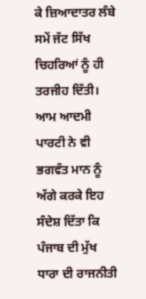ਕੇ ਜ਼ਿਆਦਾਤਰ ਲੰਬੇ ਸਮੇਂ ਜੱਟ ਸਿੱਖ ਚਿਹਰਿਆਂ ਨੂੰ ਹੀ ਤਰਜੀਹ ਦਿੱਤੀ। ਆਮ ਆਦਮੀ ਪਾਰਟੀ ਨੇ ਵੀ ਭਗਵੰਤ ਮਾਨ ਨੂੰ ਅੱਗੇ ਕਰਕੇ ਇਹ ਸੰਦੇਸ਼ ਦਿੱਤਾ ਕਿ ਪੰਜਾਬ ਦੀ ਮੁੱਖ ਧਾਰਾ ਦੀ ਰਾਜਨੀਤੀ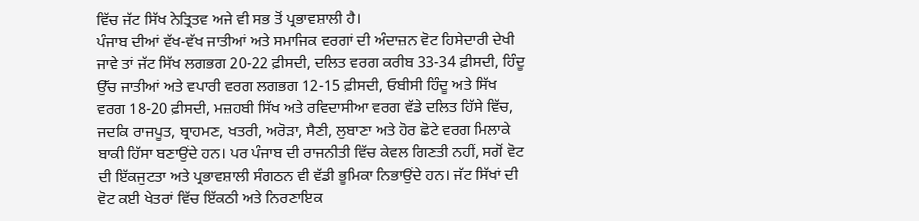ਵਿੱਚ ਜੱਟ ਸਿੱਖ ਨੇਤ੍ਰਿਤਵ ਅਜੇ ਵੀ ਸਭ ਤੋਂ ਪ੍ਰਭਾਵਸ਼ਾਲੀ ਹੈ।
ਪੰਜਾਬ ਦੀਆਂ ਵੱਖ-ਵੱਖ ਜਾਤੀਆਂ ਅਤੇ ਸਮਾਜਿਕ ਵਰਗਾਂ ਦੀ ਅੰਦਾਜ਼ਨ ਵੋਟ ਹਿਸੇਦਾਰੀ ਦੇਖੀ ਜਾਵੇ ਤਾਂ ਜੱਟ ਸਿੱਖ ਲਗਭਗ 20-22 ਫ਼ੀਸਦੀ, ਦਲਿਤ ਵਰਗ ਕਰੀਬ 33-34 ਫ਼ੀਸਦੀ, ਹਿੰਦੂ ਉੱਚ ਜਾਤੀਆਂ ਅਤੇ ਵਪਾਰੀ ਵਰਗ ਲਗਭਗ 12-15 ਫ਼ੀਸਦੀ, ਓਬੀਸੀ ਹਿੰਦੂ ਅਤੇ ਸਿੱਖ ਵਰਗ 18-20 ਫ਼ੀਸਦੀ, ਮਜ਼ਹਬੀ ਸਿੱਖ ਅਤੇ ਰਵਿਦਾਸੀਆ ਵਰਗ ਵੱਡੇ ਦਲਿਤ ਹਿੱਸੇ ਵਿੱਚ, ਜਦਕਿ ਰਾਜਪੂਤ, ਬ੍ਰਾਹਮਣ, ਖਤਰੀ, ਅਰੋੜਾ, ਸੈਣੀ, ਲੁਬਾਣਾ ਅਤੇ ਹੋਰ ਛੋਟੇ ਵਰਗ ਮਿਲਾਕੇ ਬਾਕੀ ਹਿੱਸਾ ਬਣਾਉਂਦੇ ਹਨ। ਪਰ ਪੰਜਾਬ ਦੀ ਰਾਜਨੀਤੀ ਵਿੱਚ ਕੇਵਲ ਗਿਣਤੀ ਨਹੀਂ, ਸਗੋਂ ਵੋਟ ਦੀ ਇੱਕਜੁਟਤਾ ਅਤੇ ਪ੍ਰਭਾਵਸ਼ਾਲੀ ਸੰਗਠਨ ਵੀ ਵੱਡੀ ਭੂਮਿਕਾ ਨਿਭਾਉਂਦੇ ਹਨ। ਜੱਟ ਸਿੱਖਾਂ ਦੀ ਵੋਟ ਕਈ ਖੇਤਰਾਂ ਵਿੱਚ ਇੱਕਠੀ ਅਤੇ ਨਿਰਣਾਇਕ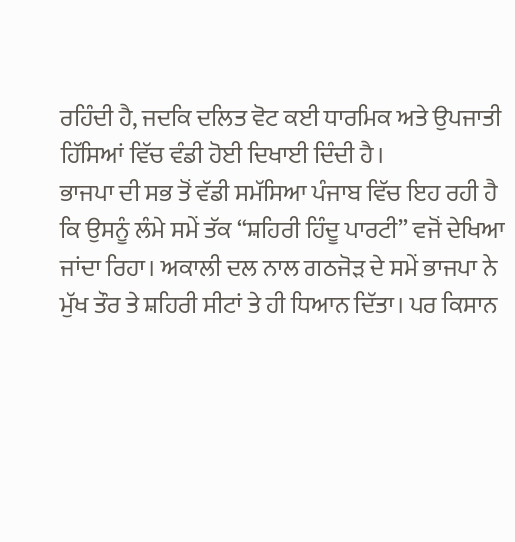ਰਹਿੰਦੀ ਹੈ, ਜਦਕਿ ਦਲਿਤ ਵੋਟ ਕਈ ਧਾਰਮਿਕ ਅਤੇ ਉਪਜਾਤੀ ਹਿੱਸਿਆਂ ਵਿੱਚ ਵੰਡੀ ਹੋਈ ਦਿਖਾਈ ਦਿੰਦੀ ਹੈ।
ਭਾਜਪਾ ਦੀ ਸਭ ਤੋਂ ਵੱਡੀ ਸਮੱਸਿਆ ਪੰਜਾਬ ਵਿੱਚ ਇਹ ਰਹੀ ਹੈ ਕਿ ਉਸਨੂੰ ਲੰਮੇ ਸਮੇਂ ਤੱਕ “ਸ਼ਹਿਰੀ ਹਿੰਦੂ ਪਾਰਟੀ” ਵਜੋਂ ਦੇਖਿਆ ਜਾਂਦਾ ਰਿਹਾ। ਅਕਾਲੀ ਦਲ ਨਾਲ ਗਠਜੋੜ ਦੇ ਸਮੇਂ ਭਾਜਪਾ ਨੇ ਮੁੱਖ ਤੌਰ ਤੇ ਸ਼ਹਿਰੀ ਸੀਟਾਂ ਤੇ ਹੀ ਧਿਆਨ ਦਿੱਤਾ। ਪਰ ਕਿਸਾਨ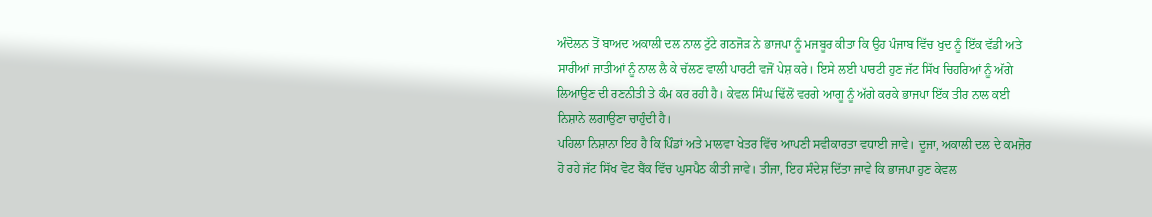ਅੰਦੋਲਨ ਤੋਂ ਬਾਅਦ ਅਕਾਲੀ ਦਲ ਨਾਲ ਟੁੱਟੇ ਗਠਜੋੜ ਨੇ ਭਾਜਪਾ ਨੂੰ ਮਜਬੂਰ ਕੀਤਾ ਕਿ ਉਹ ਪੰਜਾਬ ਵਿੱਚ ਖੁਦ ਨੂੰ ਇੱਕ ਵੱਡੀ ਅਤੇ ਸਾਰੀਆਂ ਜਾਤੀਆਂ ਨੂੰ ਨਾਲ ਲੈ ਕੇ ਚੱਲਣ ਵਾਲੀ ਪਾਰਟੀ ਵਜੋਂ ਪੇਸ਼ ਕਰੇ। ਇਸੇ ਲਈ ਪਾਰਟੀ ਹੁਣ ਜੱਟ ਸਿੱਖ ਚਿਹਰਿਆਂ ਨੂੰ ਅੱਗੇ ਲਿਆਉਣ ਦੀ ਰਣਨੀਤੀ ਤੇ ਕੰਮ ਕਰ ਰਹੀ ਹੈ। ਕੇਵਲ ਸਿੰਘ ਢਿੱਲੋਂ ਵਰਗੇ ਆਗੂ ਨੂੰ ਅੱਗੇ ਕਰਕੇ ਭਾਜਪਾ ਇੱਕ ਤੀਰ ਨਾਲ ਕਈ ਨਿਸ਼ਾਨੇ ਲਗਾਉਣਾ ਚਾਹੁੰਦੀ ਹੈ।
ਪਹਿਲਾ ਨਿਸ਼ਾਨਾ ਇਹ ਹੈ ਕਿ ਪਿੰਡਾਂ ਅਤੇ ਮਾਲਵਾ ਖੇਤਰ ਵਿੱਚ ਆਪਣੀ ਸਵੀਕਾਰਤਾ ਵਧਾਈ ਜਾਵੇ। ਦੂਜਾ, ਅਕਾਲੀ ਦਲ ਦੇ ਕਮਜ਼ੋਰ ਹੋ ਰਹੇ ਜੱਟ ਸਿੱਖ ਵੋਟ ਬੈਂਕ ਵਿੱਚ ਘੁਸਪੈਠ ਕੀਤੀ ਜਾਵੇ। ਤੀਜਾ, ਇਹ ਸੰਦੇਸ਼ ਦਿੱਤਾ ਜਾਵੇ ਕਿ ਭਾਜਪਾ ਹੁਣ ਕੇਵਲ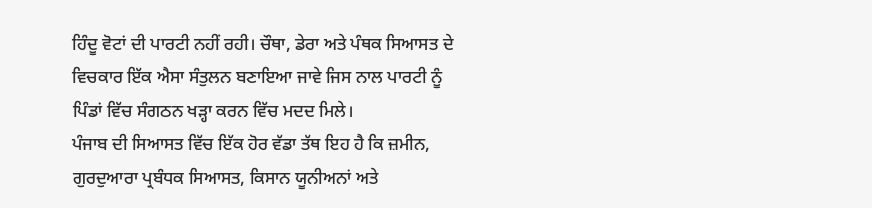ਹਿੰਦੂ ਵੋਟਾਂ ਦੀ ਪਾਰਟੀ ਨਹੀਂ ਰਹੀ। ਚੌਥਾ, ਡੇਰਾ ਅਤੇ ਪੰਥਕ ਸਿਆਸਤ ਦੇ ਵਿਚਕਾਰ ਇੱਕ ਐਸਾ ਸੰਤੁਲਨ ਬਣਾਇਆ ਜਾਵੇ ਜਿਸ ਨਾਲ ਪਾਰਟੀ ਨੂੰ ਪਿੰਡਾਂ ਵਿੱਚ ਸੰਗਠਨ ਖੜ੍ਹਾ ਕਰਨ ਵਿੱਚ ਮਦਦ ਮਿਲੇ।
ਪੰਜਾਬ ਦੀ ਸਿਆਸਤ ਵਿੱਚ ਇੱਕ ਹੋਰ ਵੱਡਾ ਤੱਥ ਇਹ ਹੈ ਕਿ ਜ਼ਮੀਨ, ਗੁਰਦੁਆਰਾ ਪ੍ਰਬੰਧਕ ਸਿਆਸਤ, ਕਿਸਾਨ ਯੂਨੀਅਨਾਂ ਅਤੇ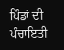ਪਿੰਡਾਂ ਦੀ ਪੰਚਾਇਤੀ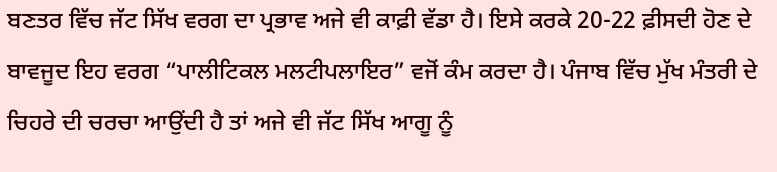ਬਣਤਰ ਵਿੱਚ ਜੱਟ ਸਿੱਖ ਵਰਗ ਦਾ ਪ੍ਰਭਾਵ ਅਜੇ ਵੀ ਕਾਫ਼ੀ ਵੱਡਾ ਹੈ। ਇਸੇ ਕਰਕੇ 20-22 ਫ਼ੀਸਦੀ ਹੋਣ ਦੇ ਬਾਵਜੂਦ ਇਹ ਵਰਗ “ਪਾਲੀਟਿਕਲ ਮਲਟੀਪਲਾਇਰ” ਵਜੋਂ ਕੰਮ ਕਰਦਾ ਹੈ। ਪੰਜਾਬ ਵਿੱਚ ਮੁੱਖ ਮੰਤਰੀ ਦੇ ਚਿਹਰੇ ਦੀ ਚਰਚਾ ਆਉਂਦੀ ਹੈ ਤਾਂ ਅਜੇ ਵੀ ਜੱਟ ਸਿੱਖ ਆਗੂ ਨੂੰ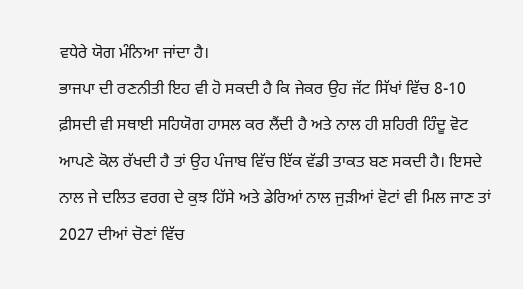ਵਧੇਰੇ ਯੋਗ ਮੰਨਿਆ ਜਾਂਦਾ ਹੈ।
ਭਾਜਪਾ ਦੀ ਰਣਨੀਤੀ ਇਹ ਵੀ ਹੋ ਸਕਦੀ ਹੈ ਕਿ ਜੇਕਰ ਉਹ ਜੱਟ ਸਿੱਖਾਂ ਵਿੱਚ 8-10 ਫ਼ੀਸਦੀ ਵੀ ਸਥਾਈ ਸਹਿਯੋਗ ਹਾਸਲ ਕਰ ਲੈਂਦੀ ਹੈ ਅਤੇ ਨਾਲ ਹੀ ਸ਼ਹਿਰੀ ਹਿੰਦੂ ਵੋਟ ਆਪਣੇ ਕੋਲ ਰੱਖਦੀ ਹੈ ਤਾਂ ਉਹ ਪੰਜਾਬ ਵਿੱਚ ਇੱਕ ਵੱਡੀ ਤਾਕਤ ਬਣ ਸਕਦੀ ਹੈ। ਇਸਦੇ ਨਾਲ ਜੇ ਦਲਿਤ ਵਰਗ ਦੇ ਕੁਝ ਹਿੱਸੇ ਅਤੇ ਡੇਰਿਆਂ ਨਾਲ ਜੁੜੀਆਂ ਵੋਟਾਂ ਵੀ ਮਿਲ ਜਾਣ ਤਾਂ 2027 ਦੀਆਂ ਚੋਣਾਂ ਵਿੱਚ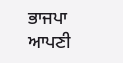ਭਾਜਪਾ ਆਪਣੀ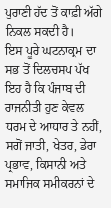ਪੁਰਾਣੀ ਹੱਦ ਤੋਂ ਕਾਫ਼ੀ ਅੱਗੇ ਨਿਕਲ ਸਕਦੀ ਹੈ।
ਇਸ ਪੂਰੇ ਘਟਨਾਕ੍ਰਮ ਦਾ ਸਭ ਤੋਂ ਦਿਲਚਸਪ ਪੱਖ ਇਹ ਹੈ ਕਿ ਪੰਜਾਬ ਦੀ ਰਾਜਨੀਤੀ ਹੁਣ ਕੇਵਲ ਧਰਮ ਦੇ ਆਧਾਰ ਤੇ ਨਹੀਂ, ਸਗੋਂ ਜਾਤੀ, ਖੇਤਰ, ਡੇਰਾ ਪ੍ਰਭਾਵ, ਕਿਸਾਨੀ ਅਤੇ ਸਮਾਜਿਕ ਸਮੀਕਰਨਾਂ ਦੇ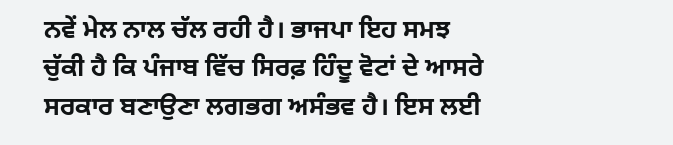ਨਵੇਂ ਮੇਲ ਨਾਲ ਚੱਲ ਰਹੀ ਹੈ। ਭਾਜਪਾ ਇਹ ਸਮਝ ਚੁੱਕੀ ਹੈ ਕਿ ਪੰਜਾਬ ਵਿੱਚ ਸਿਰਫ਼ ਹਿੰਦੂ ਵੋਟਾਂ ਦੇ ਆਸਰੇ ਸਰਕਾਰ ਬਣਾਉਣਾ ਲਗਭਗ ਅਸੰਭਵ ਹੈ। ਇਸ ਲਈ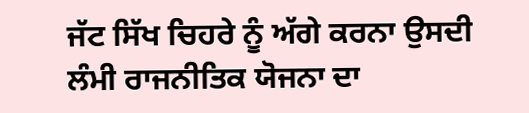ਜੱਟ ਸਿੱਖ ਚਿਹਰੇ ਨੂੰ ਅੱਗੇ ਕਰਨਾ ਉਸਦੀ ਲੰਮੀ ਰਾਜਨੀਤਿਕ ਯੋਜਨਾ ਦਾ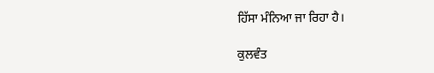ਹਿੱਸਾ ਮੰਨਿਆ ਜਾ ਰਿਹਾ ਹੈ।

ਕੁਲਵੰਤ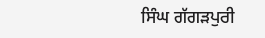ਸਿੰਘ ਗੱਗੜਪੁਰੀ